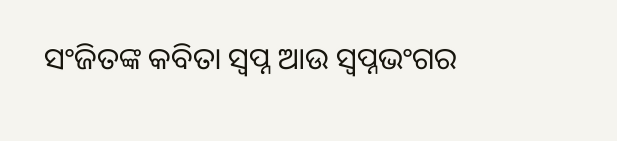ସଂଜିତଙ୍କ କବିତା ସ୍ୱପ୍ନ ଆଉ ସ୍ୱପ୍ନଭଂଗର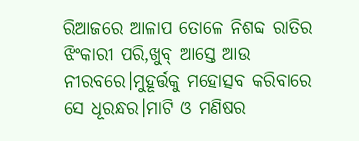ରିଆଜରେ ଆଳାପ ତୋଳେ ନିଶବ୍ଦ ରାତିର ଝିଂକାରୀ ପରି,ଖୁବ୍ ଆସ୍ତେ ଆଉ ନୀରବରେ।ମୁହୂର୍ତ୍ତକୁ ମହୋତ୍ସବ କରିବାରେ ସେ ଧୂରନ୍ଧର।ମାଟି ଓ ମଣିଷର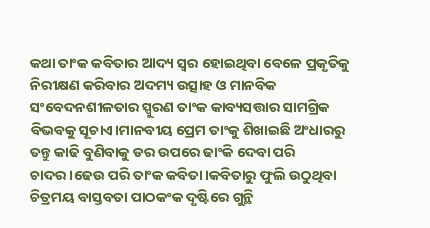କଥା ତାଂକ କବିତାର ଆଦ୍ୟ ସ୍ୱର ହୋଇଥିବା ବେଳେ ପ୍ରକୃତିକୁ ନିରୀକ୍ଷଣ କରିବାର ଅଦମ୍ୟ ଉତ୍ସାହ ଓ ମାନବିକ ସଂବେଦନଶୀଳତାର ସ୍ପୁରଣ ତାଂକ କାବ୍ୟସତ୍ତାର ସାମଗ୍ରିକ ବିଭବକୁ ସୂଚାଏ।ମାନବୀୟ ପ୍ରେମ ତାଂକୁ ଶିଖାଇଛି ଅଂଧାରରୁ ତନ୍ତୁ କାଢି ବୁଣିବାକୁ ଡର ଉପରେ ଢାଂକି ଦେବା ପରି ଚାଦର।ଢେଉ ପରି ତାଂକ କବିତା।କବିତାରୁ ଫୁଲି ଉଠୁଥିବା ଚିତ୍ରମୟ ବାସ୍ତବତା ପାଠକଂକ ଦୃଷ୍ଟିରେ ଗୁନ୍ଥି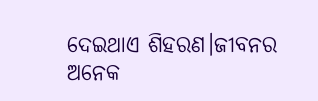ଦେଇଥାଏ ଶିହରଣ।ଜୀବନର ଅନେକ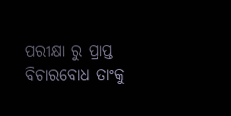ପରୀକ୍ଷା ରୁ ପ୍ରାପ୍ତ ବିଚାରବୋଧ ତାଂକୁ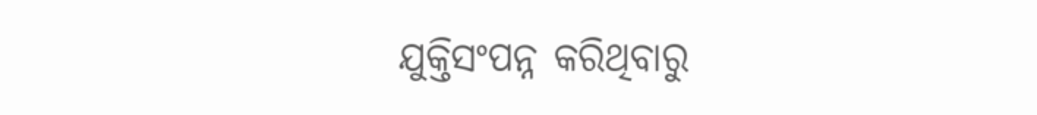ଯୁକ୍ତିସଂପନ୍ନ କରିଥିବାରୁ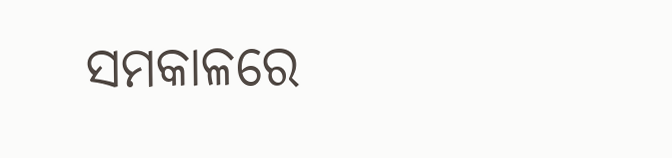ସମକାଳରେ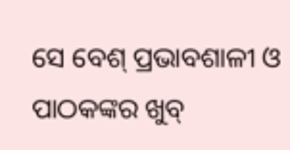ସେ ବେଶ୍ ପ୍ରଭାବଶାଳୀ ଓ ପାଠକଙ୍କର ଖୁବ୍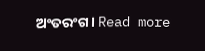ଅଂତରଂଗ। Read more